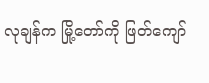လုချန်က မြို့တော်ကို ဖြတ်ကျော်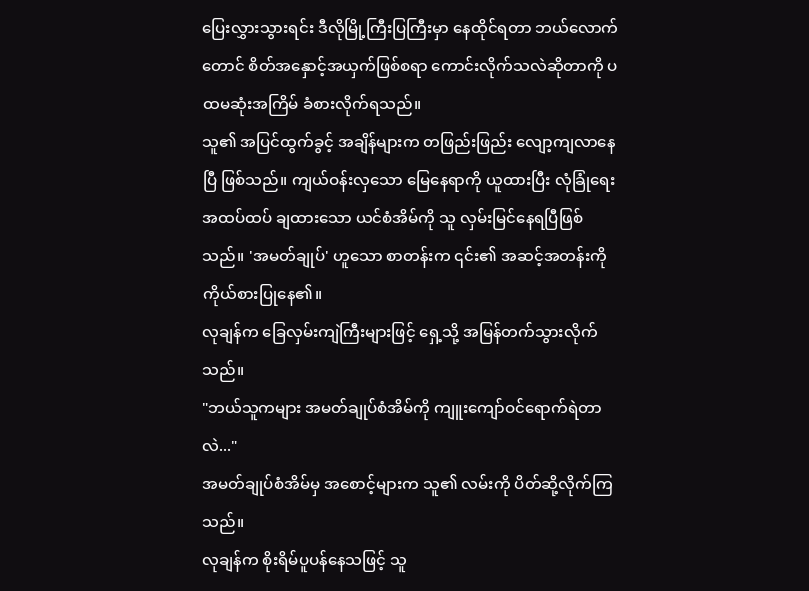ပြေးလွှားသွားရင်း ဒီလိုမြို့ကြီးပြကြီးမှာ နေထိုင်ရတာ ဘယ်လောက်တောင် စိတ်အနှောင့်အယှက်ဖြစ်စရာ ကောင်းလိုက်သလဲဆိုတာကို ပထမဆုံးအကြိမ် ခံစားလိုက်ရသည်။
သူ၏ အပြင်ထွက်ခွင့် အချိန်များက တဖြည်းဖြည်း လျော့ကျလာနေပြီ ဖြစ်သည်။ ကျယ်ဝန်းလှသော မြေနေရာကို ယူထားပြီး လုံခြုံရေး အထပ်ထပ် ချထားသော ယင်စံအိမ်ကို သူ လှမ်းမြင်နေရပြီဖြစ်သည်။ 'အမတ်ချုပ်' ဟူသော စာတန်းက ၎င်း၏ အဆင့်အတန်းကို ကိုယ်စားပြုနေ၏။
လုချန်က ခြေလှမ်းကျဲကြီးများဖြင့် ရှေ့သို့ အမြန်တက်သွားလိုက်သည်။
"ဘယ်သူကများ အမတ်ချုပ်စံအိမ်ကို ကျူးကျော်ဝင်ရောက်ရဲတာလဲ..."
အမတ်ချုပ်စံအိမ်မှ အစောင့်များက သူ၏ လမ်းကို ပိတ်ဆို့လိုက်ကြသည်။
လုချန်က စိုးရိမ်ပူပန်နေသဖြင့် သူ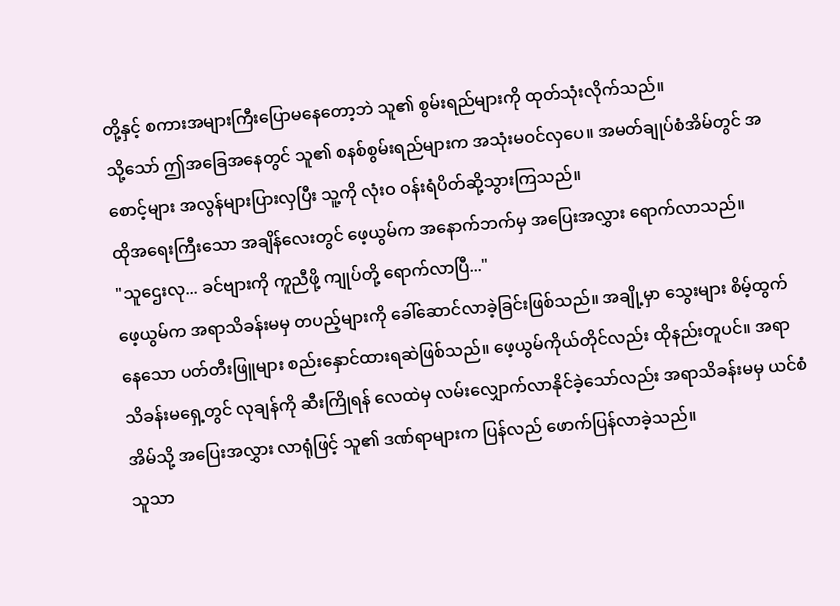တို့နှင့် စကားအများကြီးပြောမနေတော့ဘဲ သူ၏ စွမ်းရည်များကို ထုတ်သုံးလိုက်သည်။
သို့သော် ဤအခြေအနေတွင် သူ၏ စနစ်စွမ်းရည်များက အသုံးမဝင်လှပေ။ အမတ်ချုပ်စံအိမ်တွင် အစောင့်များ အလွန်များပြားလှပြီး သူ့ကို လုံးဝ ဝန်းရံပိတ်ဆို့သွားကြသည်။
ထိုအရေးကြီးသော အချိန်လေးတွင် ဖေ့ယွမ်က အနောက်ဘက်မှ အပြေးအလွှား ရောက်လာသည်။
"သူဌေးလု... ခင်ဗျားကို ကူညီဖို့ ကျုပ်တို့ ရောက်လာပြီ..."
ဖေ့ယွမ်က အရာသိခန်းမမှ တပည့်များကို ခေါ်ဆောင်လာခဲ့ခြင်းဖြစ်သည်။ အချို့မှာ သွေးများ စိမ့်ထွက်နေသော ပတ်တီးဖြူများ စည်းနှောင်ထားရဆဲဖြစ်သည်။ ဖေ့ယွမ်ကိုယ်တိုင်လည်း ထိုနည်းတူပင်။ အရာသိခန်းမရှေ့တွင် လုချန်ကို ဆီးကြိုရန် လေထဲမှ လမ်းလျှောက်လာနိုင်ခဲ့သော်လည်း အရာသိခန်းမမှ ယင်စံအိမ်သို့ အပြေးအလွှား လာရုံဖြင့် သူ၏ ဒဏ်ရာများက ပြန်လည် ဖောက်ပြန်လာခဲ့သည်။
သူသာ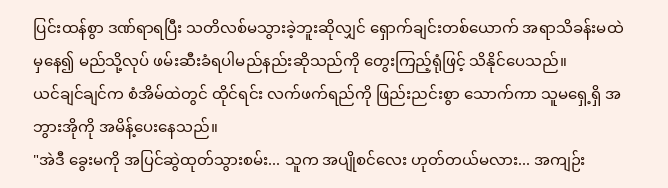ပြင်းထန်စွာ ဒဏ်ရာရပြီး သတိလစ်မသွားခဲ့ဘူးဆိုလျှင် ရှောက်ချင်းတစ်ယောက် အရာသိခန်းမထဲမှနေ၍ မည်သို့လုပ် ဖမ်းဆီးခံရပါမည်နည်းဆိုသည်ကို တွေးကြည့်ရုံဖြင့် သိနိုင်ပေသည်။
ယင်ချင်ချင်က စံအိမ်ထဲတွင် ထိုင်ရင်း လက်ဖက်ရည်ကို ဖြည်းညင်းစွာ သောက်ကာ သူမရှေ့ရှိ အဘွားအိုကို အမိန့်ပေးနေသည်။
"အဲဒီ ခွေးမကို အပြင်ဆွဲထုတ်သွားစမ်း... သူက အပျိုစင်လေး ဟုတ်တယ်မလား... အကျဉ်း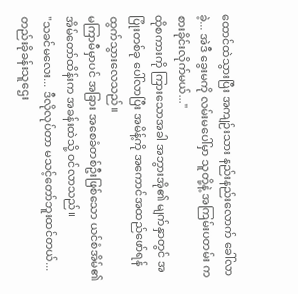ထောင်ထဲသွားပြီး အကျဉ်းသား နည်းနည်းလောက် ခေါ်လာခဲ့... အဲဒီ ခွေးမကို လမ်းမပေါ်မှာ သူတို့နဲ့ အကြမ်းပတမ်း ကစားခိုင်းလိုက်မယ်..."
ထိုစကားကို ကြားသောအခါ အဘွားအို၏ မျက်နှာတွင် အပြုံးတစ်ခု ပေါ်လာပြီး အမိန့်ကို အကောင်အထည်ဖော်ရန် ထွက်သွားလေသည်။
မကြာမီမှာပင် အခြား အစေခံတစ်ဦးဖြစ်သော ယင်စံအိမ်၏ အိမ်တော်ထိန်းက အခန်းထဲသို့ ဝင်လာသည်။
"သခင်မလေး... ဒီလိုလုပ်တာ မသင့်တော်ဘူးထင်တယ်... တည်းခိုခန်းသူဌေး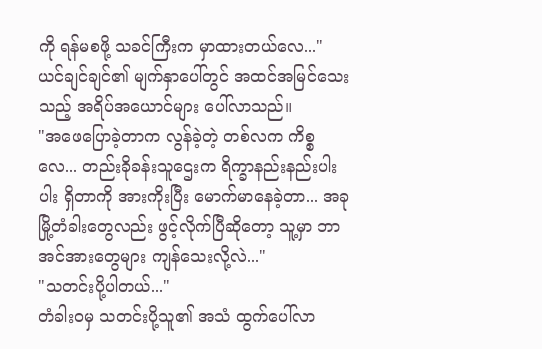ကို ရန်မစဖို့ သခင်ကြီးက မှာထားတယ်လေ..."
ယင်ချင်ချင်၏ မျက်နှာပေါ်တွင် အထင်အမြင်သေးသည့် အရိပ်အယောင်များ ပေါ်လာသည်။
"အဖေပြောခဲ့တာက လွန်ခဲ့တဲ့ တစ်လက ကိစ္စလေ... တည်းခိုခန်းသူဌေးက ရိက္ခာနည်းနည်းပါးပါး ရှိတာကို အားကိုးပြီး မောက်မာနေခဲ့တာ... အခု မြို့တံခါးတွေလည်း ဖွင့်လိုက်ပြီဆိုတော့ သူ့မှာ ဘာအင်အားတွေများ ကျန်သေးလို့လဲ..."
"သတင်းပို့ပါတယ်..."
တံခါးဝမှ သတင်းပို့သူ၏ အသံ ထွက်ပေါ်လာ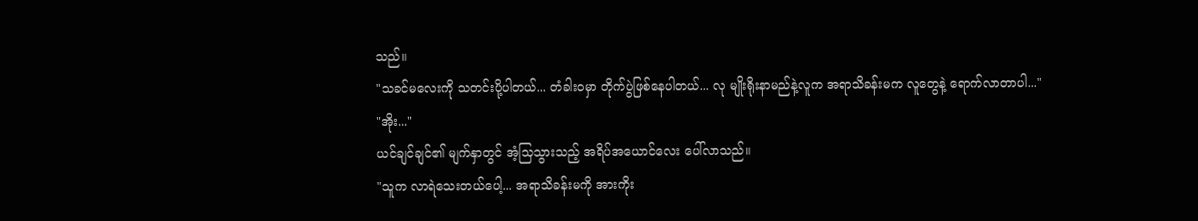သည်။
"သခင်မလေးကို သတင်းပို့ပါတယ်... တံခါးဝမှာ တိုက်ပွဲဖြစ်နေပါတယ်... လု မျိုးရိုးနာမည်နဲ့လူက အရာသိခန်းမက လူတွေနဲ့ ရောက်လာတာပါ..."
"အိုး..."
ယင်ချင်ချင်၏ မျက်နှာတွင် အံ့သြသွားသည့် အရိပ်အယောင်လေး ပေါ်လာသည်။
"သူက လာရဲသေးတယ်ပေါ့... အရာသိခန်းမကို အားကိုး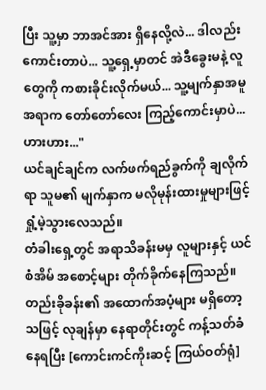ပြီး သူ့မှာ ဘာအင်အား ရှိနေလို့လဲ... ဒါလည်း ကောင်းတာပဲ... သူ့ရှေ့မှာတင် အဲဒီခွေးမနဲ့ လူတွေကို ကစားခိုင်းလိုက်မယ်... သူ့မျက်နှာအမူအရာက တော်တော်လေး ကြည့်ကောင်းမှာပဲ... ဟားဟား..."
ယင်ချင်ချင်က လက်ဖက်ရည်ခွက်ကို ချလိုက်ရာ သူမ၏ မျက်နှာက မလိုမုန်းထားမှုများဖြင့် ရှုံ့မဲ့သွားလေသည်။
တံခါးရှေ့တွင် အရာသိခန်းမမှ လူများနှင့် ယင်စံအိမ် အစောင့်များ တိုက်ခိုက်နေကြသည်။ တည်းခိုခန်း၏ အထောက်အပံ့များ မရှိတော့သဖြင့် လုချန်မှာ နေရာတိုင်းတွင် ကန့်သတ်ခံနေရပြီး [ကောင်းကင်ကိုးဆင့် ကြယ်ဝတ်ရုံ]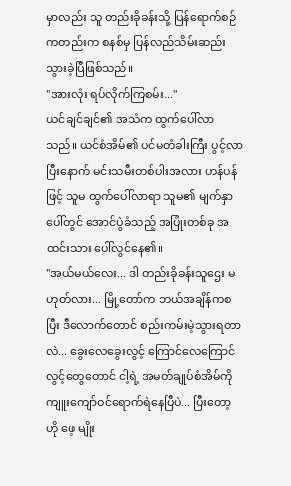မှာလည်း သူ တည်းခိုခန်းသို့ ပြန်ရောက်စဉ်ကတည်းက စနစ်မှ ပြန်လည်သိမ်းဆည်းသွားခဲ့ပြီဖြစ်သည်။
"အားလုံး ရပ်လိုက်ကြစမ်း..."
ယင်ချင်ချင်၏ အသံက ထွက်ပေါ်လာသည်။ ယင်စံအိမ်၏ ပင်မတံခါးကြီး ပွင့်လာပြီးနောက် မင်းသမီးတစ်ပါးအလား ဟန်ပန်ဖြင့် သူမ ထွက်ပေါ်လာရာ သူမ၏ မျက်နှာပေါ်တွင် အောင်ပွဲခံသည့် အပြုံးတစ်ခု အထင်းသား ပေါ်လွင်နေ၏။
"အယ်မယ်လေး... ဒါ တည်းခိုခန်းသူဌေး မဟုတ်လား... မြို့တော်က ဘယ်အချိန်ကစပြီး ဒီလောက်တောင် စည်းကမ်းမဲ့သွားရတာလဲ... ခွေးလေခွေးလွင့် ကြောင်လေကြောင်လွင့်တွေတောင် ငါ့ရဲ့ အမတ်ချုပ်စံအိမ်ကို ကျူးကျော်ဝင်ရောက်ရဲနေပြီပဲ... ပြီးတော့ ဟို ဖေ့ မျိုး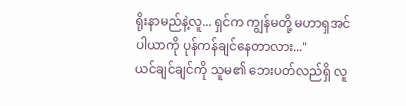ရိုးနာမည်နဲ့လူ... ရှင်က ကျွန်မတို့ မဟာရှအင်ပါယာကို ပုန်ကန်ချင်နေတာလား..."
ယင်ချင်ချင်ကို သူမ၏ ဘေးပတ်လည်ရှိ လူ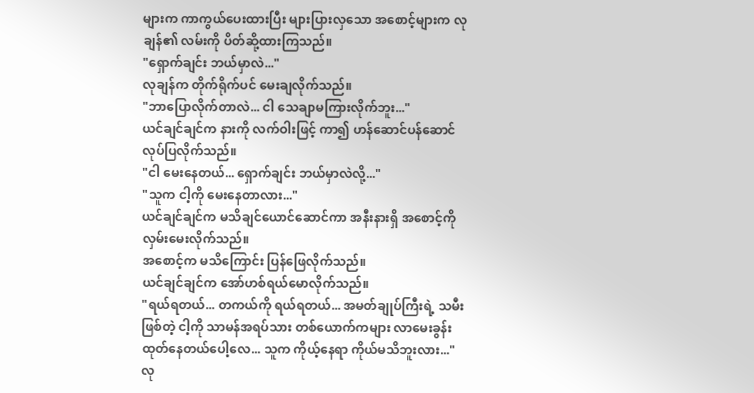များက ကာကွယ်ပေးထားပြီး များပြားလှသော အစောင့်များက လုချန်၏ လမ်းကို ပိတ်ဆို့ထားကြသည်။
"ရှောက်ချင်း ဘယ်မှာလဲ..."
လုချန်က တိုက်ရိုက်ပင် မေးချလိုက်သည်။
"ဘာပြောလိုက်တာလဲ... ငါ သေချာမကြားလိုက်ဘူး..."
ယင်ချင်ချင်က နားကို လက်ဝါးဖြင့် ကာ၍ ဟန်ဆောင်ပန်ဆောင် လုပ်ပြလိုက်သည်။
"ငါ မေးနေတယ်... ရှောက်ချင်း ဘယ်မှာလဲလို့..."
"သူက ငါ့ကို မေးနေတာလား..."
ယင်ချင်ချင်က မသိချင်ယောင်ဆောင်ကာ အနီးနားရှိ အစောင့်ကို လှမ်းမေးလိုက်သည်။
အစောင့်က မသိကြောင်း ပြန်ဖြေလိုက်သည်။
ယင်ချင်ချင်က အော်ဟစ်ရယ်မောလိုက်သည်။
"ရယ်ရတယ်... တကယ်ကို ရယ်ရတယ်... အမတ်ချုပ်ကြီးရဲ့ သမီးဖြစ်တဲ့ ငါ့ကို သာမန်အရပ်သား တစ်ယောက်ကများ လာမေးခွန်းထုတ်နေတယ်ပေါ့လေ... သူက ကိုယ့်နေရာ ကိုယ်မသိဘူးလား..."
လု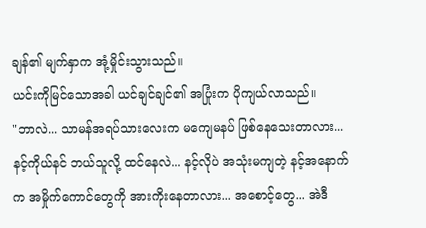ချန်၏ မျက်နှာက အုံ့မှိုင်းသွားသည်။
ယင်းကိုမြင်သောအခါ ယင်ချင်ချင်၏ အပြုံးက ပိုကျယ်လာသည်။
"ဘာလဲ... သာမန်အရပ်သားလေးက မကျေမနပ် ဖြစ်နေသေးတာလား... နင့်ကိုယ်နင် ဘယ်သူလို့ ထင်နေလဲ... နင့်လိုပဲ အသုံးမကျတဲ့ နင့်အနောက်က အမှိုက်ကောင်တွေကို အားကိုးနေတာလား... အစောင့်တွေ... အဲဒီ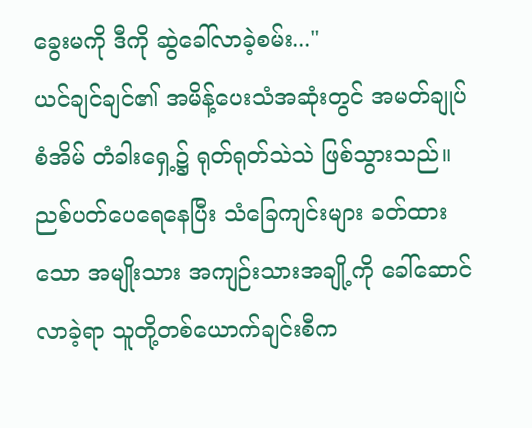ခွေးမကို ဒီကို ဆွဲခေါ်လာခဲ့စမ်း..."
ယင်ချင်ချင်၏ အမိန့်ပေးသံအဆုံးတွင် အမတ်ချုပ်စံအိမ် တံခါးရှေ့၌ ရုတ်ရုတ်သဲသဲ ဖြစ်သွားသည်။ ညစ်ပတ်ပေရေနေပြီး သံခြေကျင်းများ ခတ်ထားသော အမျိုးသား အကျဉ်းသားအချို့ကို ခေါ်ဆောင်လာခဲ့ရာ သူတို့တစ်ယောက်ချင်းစီက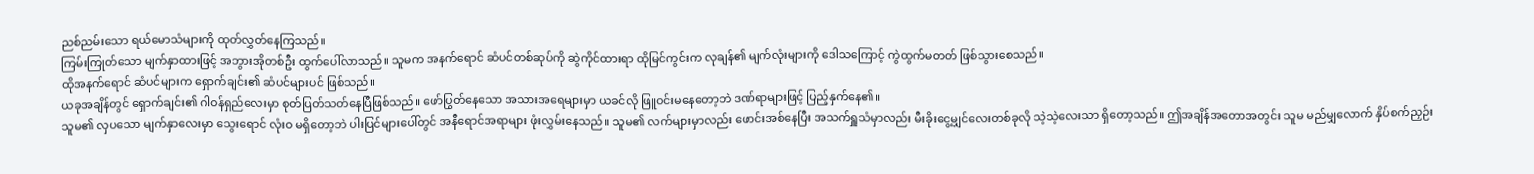ညစ်ညမ်းသော ရယ်မောသံများကို ထုတ်လွှတ်နေကြသည်။
ကြမ်းကြုတ်သော မျက်နှာထားဖြင့် အဘွားအိုတစ်ဦး ထွက်ပေါ်လာသည်။ သူမက အနက်ရောင် ဆံပင်တစ်ဆုပ်ကို ဆွဲကိုင်ထားရာ ထိုမြင်ကွင်းက လုချန်၏ မျက်လုံးများကို ဒေါသကြောင့် ကွဲထွက်မတတ် ဖြစ်သွားစေသည်။
ထိုအနက်ရောင် ဆံပင်များက ရှောက်ချင်း၏ ဆံပင်များပင် ဖြစ်သည်။
ယခုအချိန်တွင် ရှောက်ချင်း၏ ဂါဝန်ရှည်လေးမှာ စုတ်ပြတ်သတ်နေပြီဖြစ်သည်။ ဖော်ပြွတ်နေသော အသားအရေများမှာ ယခင်လို ဖြူဝင်းမနေတော့ဘဲ ဒဏ်ရာများဖြင့် ပြည့်နှက်နေ၏။
သူမ၏ လှပသော မျက်နှာလေးမှာ သွေးရောင် လုံးဝ မရှိတော့ဘဲ ပါးပြင်များပေါ်တွင် အနီရောင်အရာများ ဖုံးလွှမ်းနေသည်။ သူမ၏ လက်များမှာလည်း ဖောင်းအစ်နေပြီး အသက်ရှူသံမှာလည်း မီးခိုးငွေ့မျှင်လေးတစ်ခုလို သဲ့သဲ့လေးသာ ရှိတော့သည်။ ဤအချိန်အတောအတွင်း သူမ မည်မျှလောက် နှိပ်စက်ညှဉ်း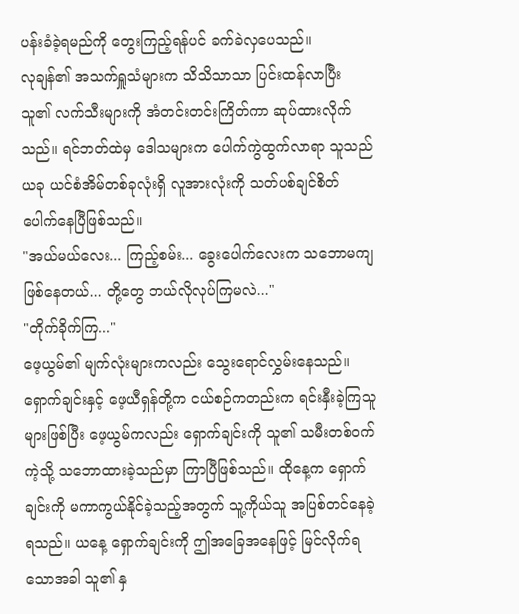ပန်းခံခဲ့ရမည်ကို တွေးကြည့်ရန်ပင် ခက်ခဲလှပေသည်။
လုချန်၏ အသက်ရှူသံများက သိသိသာသာ ပြင်းထန်လာပြီး သူ၏ လက်သီးများကို အံတင်းတင်းကြိတ်ကာ ဆုပ်ထားလိုက်သည်။ ရင်ဘတ်ထဲမှ ဒေါသများက ပေါက်ကွဲထွက်လာရာ သူသည် ယခု ယင်စံအိမ်တစ်ခုလုံးရှိ လူအားလုံးကို သတ်ပစ်ချင်စိတ် ပေါက်နေပြီဖြစ်သည်။
"အယ်မယ်လေး... ကြည့်စမ်း... ခွေးပေါက်လေးက သဘောမကျဖြစ်နေတယ်... တို့တွေ ဘယ်လိုလုပ်ကြမလဲ..."
"တိုက်ခိုက်ကြ..."
ဖေ့ယွမ်၏ မျက်လုံးများကလည်း သွေးရောင်လွှမ်းနေသည်။ ရှောက်ချင်းနှင့် ဖေ့ယီရှန်တို့က ငယ်စဉ်ကတည်းက ရင်းနှီးခဲ့ကြသူများဖြစ်ပြီး ဖေ့ယွမ်ကလည်း ရှောက်ချင်းကို သူ၏ သမီးတစ်ဝက်ကဲ့သို့ သဘောထားခဲ့သည်မှာ ကြာပြီဖြစ်သည်။ ထိုနေ့က ရှောက်ချင်းကို မကာကွယ်နိုင်ခဲ့သည့်အတွက် သူ့ကိုယ်သူ အပြစ်တင်နေခဲ့ရသည်။ ယနေ့ ရှောက်ချင်းကို ဤအခြေအနေဖြင့် မြင်လိုက်ရသောအခါ သူ၏ နှ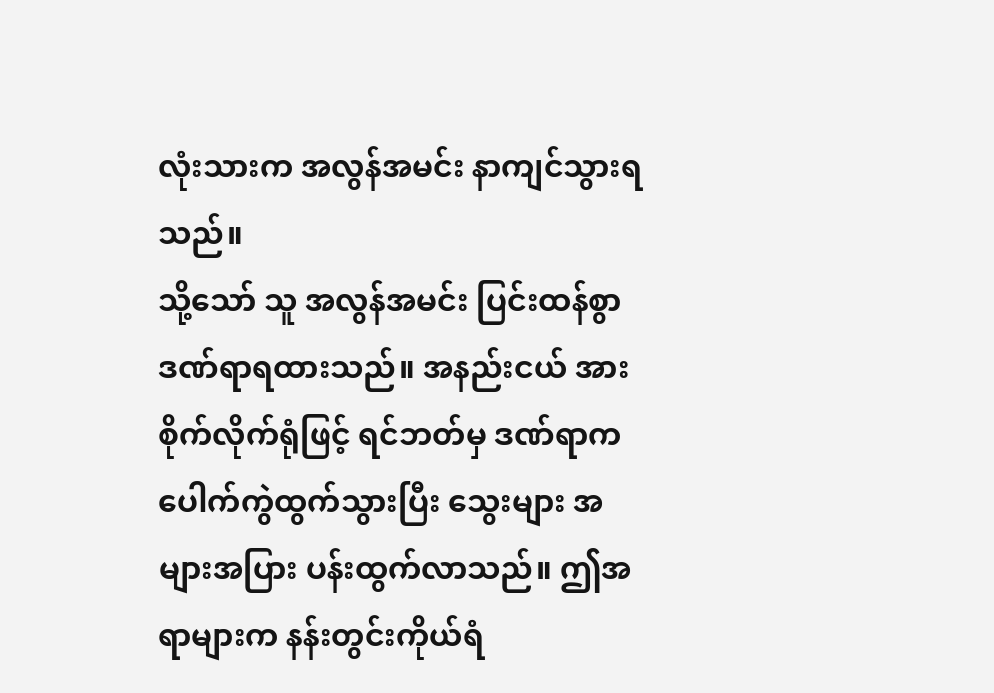လုံးသားက အလွန်အမင်း နာကျင်သွားရသည်။
သို့သော် သူ အလွန်အမင်း ပြင်းထန်စွာ ဒဏ်ရာရထားသည်။ အနည်းငယ် အားစိုက်လိုက်ရုံဖြင့် ရင်ဘတ်မှ ဒဏ်ရာက ပေါက်ကွဲထွက်သွားပြီး သွေးများ အများအပြား ပန်းထွက်လာသည်။ ဤအရာများက နန်းတွင်းကိုယ်ရံ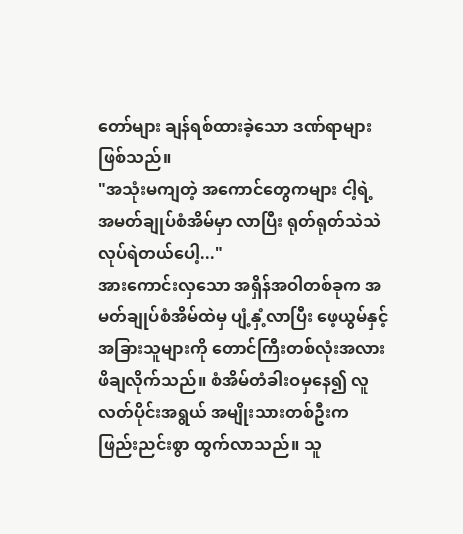တော်များ ချန်ရစ်ထားခဲ့သော ဒဏ်ရာများဖြစ်သည်။
"အသုံးမကျတဲ့ အကောင်တွေကများ ငါ့ရဲ့ အမတ်ချုပ်စံအိမ်မှာ လာပြီး ရုတ်ရုတ်သဲသဲ လုပ်ရဲတယ်ပေါ့..."
အားကောင်းလှသော အရှိန်အဝါတစ်ခုက အမတ်ချုပ်စံအိမ်ထဲမှ ပျံ့နှံ့လာပြီး ဖေ့ယွမ်နှင့် အခြားသူများကို တောင်ကြီးတစ်လုံးအလား ဖိချလိုက်သည်။ စံအိမ်တံခါးဝမှနေ၍ လူလတ်ပိုင်းအရွယ် အမျိုးသားတစ်ဦးက ဖြည်းညင်းစွာ ထွက်လာသည်။ သူ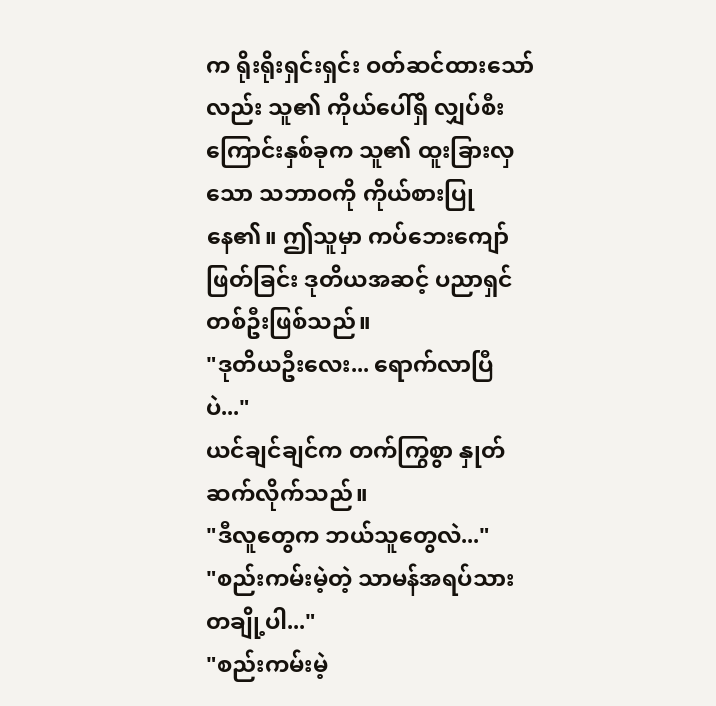က ရိုးရိုးရှင်းရှင်း ဝတ်ဆင်ထားသော်လည်း သူ၏ ကိုယ်ပေါ်ရှိ လျှပ်စီးကြောင်းနှစ်ခုက သူ၏ ထူးခြားလှသော သဘာဝကို ကိုယ်စားပြုနေ၏။ ဤသူမှာ ကပ်ဘေးကျော်ဖြတ်ခြင်း ဒုတိယအဆင့် ပညာရှင်တစ်ဦးဖြစ်သည်။
"ဒုတိယဦးလေး... ရောက်လာပြီပဲ..."
ယင်ချင်ချင်က တက်ကြွစွာ နှုတ်ဆက်လိုက်သည်။
"ဒီလူတွေက ဘယ်သူတွေလဲ..."
"စည်းကမ်းမဲ့တဲ့ သာမန်အရပ်သားတချို့ပါ..."
"စည်းကမ်းမဲ့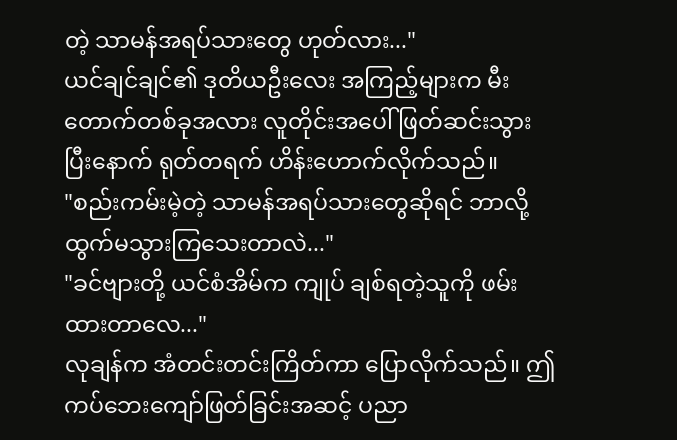တဲ့ သာမန်အရပ်သားတွေ ဟုတ်လား..."
ယင်ချင်ချင်၏ ဒုတိယဦးလေး အကြည့်များက မီးတောက်တစ်ခုအလား လူတိုင်းအပေါ် ဖြတ်ဆင်းသွားပြီးနောက် ရုတ်တရက် ဟိန်းဟောက်လိုက်သည်။
"စည်းကမ်းမဲ့တဲ့ သာမန်အရပ်သားတွေဆိုရင် ဘာလို့ ထွက်မသွားကြသေးတာလဲ..."
"ခင်ဗျားတို့ ယင်စံအိမ်က ကျုပ် ချစ်ရတဲ့သူကို ဖမ်းထားတာလေ..."
လုချန်က အံတင်းတင်းကြိတ်ကာ ပြောလိုက်သည်။ ဤကပ်ဘေးကျော်ဖြတ်ခြင်းအဆင့် ပညာ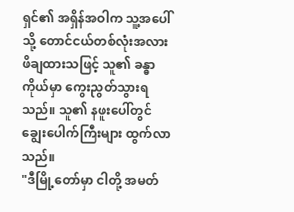ရှင်၏ အရှိန်အဝါက သူ့အပေါ်သို့ တောင်ငယ်တစ်လုံးအလား ဖိချထားသဖြင့် သူ၏ ခန္ဓာကိုယ်မှာ ကွေးညွတ်သွားရသည်။ သူ၏ နဖူးပေါ်တွင် ချွေးပေါက်ကြီးများ ထွက်လာသည်။
"ဒီမြို့တော်မှာ ငါတို့ အမတ်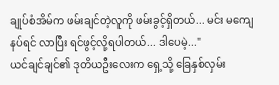ချုပ်စံအိမ်က ဖမ်းချင်တဲ့လူကို ဖမ်းခွင့်ရှိတယ်... မင်း မကျေနပ်ရင် လာပြီး ရင်ဖွင့်လို့ရပါတယ်... ဒါပေမဲ့..."
ယင်ချင်ချင်၏ ဒုတိယဦးလေးက ရှေ့သို့ ခြေနှစ်လှမ်း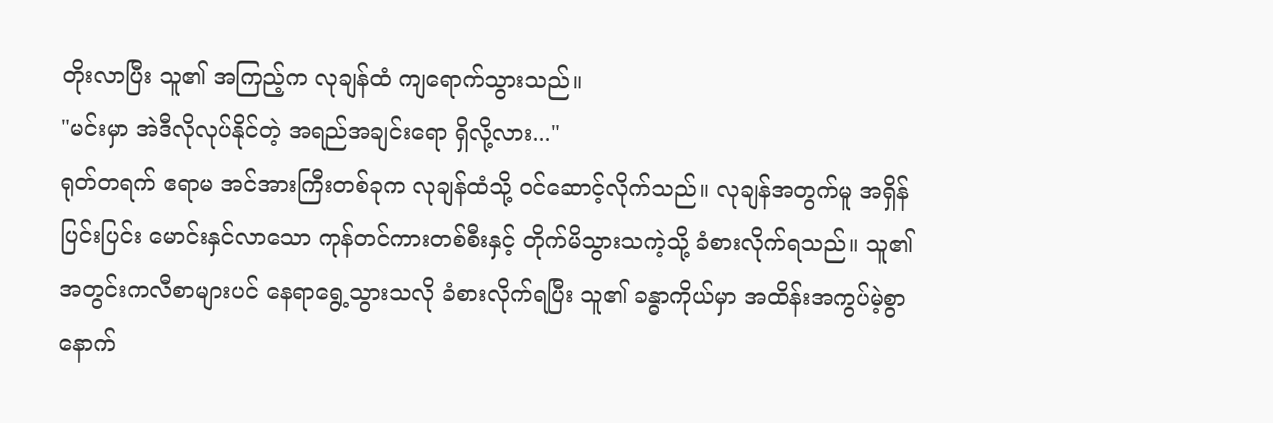တိုးလာပြီး သူ၏ အကြည့်က လုချန်ထံ ကျရောက်သွားသည်။
"မင်းမှာ အဲဒီလိုလုပ်နိုင်တဲ့ အရည်အချင်းရော ရှိလို့လား..."
ရုတ်တရက် ဧရာမ အင်အားကြီးတစ်ခုက လုချန်ထံသို့ ဝင်ဆောင့်လိုက်သည်။ လုချန်အတွက်မူ အရှိန်ပြင်းပြင်း မောင်းနှင်လာသော ကုန်တင်ကားတစ်စီးနှင့် တိုက်မိသွားသကဲ့သို့ ခံစားလိုက်ရသည်။ သူ၏ အတွင်းကလီစာများပင် နေရာရွေ့သွားသလို ခံစားလိုက်ရပြီး သူ၏ ခန္ဓာကိုယ်မှာ အထိန်းအကွပ်မဲ့စွာ နောက်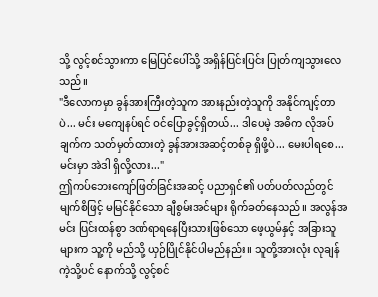သို့ လွင့်စင်သွားကာ မြေပြင်ပေါ်သို့ အရှိန်ပြင်းပြင်း ပြုတ်ကျသွားလေသည်။
"ဒီလောကမှာ ခွန်အားကြီးတဲ့သူက အားနည်းတဲ့သူကို အနိုင်ကျင့်တာပဲ... မင်း မကျေနပ်ရင် ဝင်ပြောခွင့်ရှိတယ်... ဒါပေမဲ့ အဓိက လိုအပ်ချက်က သတ်မှတ်ထားတဲ့ ခွန်အားအဆင့်တစ်ခု ရှိဖို့ပဲ... မေးပါရစေ... မင်းမှာ အဲဒါ ရှိလို့လား..."
ဤကပ်ဘေးကျော်ဖြတ်ခြင်းအဆင့် ပညာရှင်၏ ပတ်ပတ်လည်တွင် မျက်စိဖြင့် မမြင်နိုင်သော ချီစွမ်းအင်များ ရိုက်ခတ်နေသည်။ အလွန်အမင်း ပြင်းထန်စွာ ဒဏ်ရာရနေပြီးသားဖြစ်သော ဖေ့ယွမ်နှင့် အခြားသူများက သူ့ကို မည်သို့ ယှဉ်ပြိုင်နိုင်ပါမည်နည်း။ သူတို့အားလုံး လုချန်ကဲ့သို့ပင် နောက်သို့ လွင့်စင်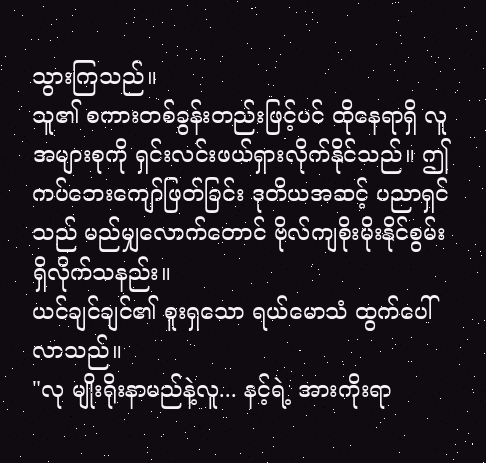သွားကြသည်။
သူ၏ စကားတစ်ခွန်းတည်းဖြင့်ပင် ထိုနေရာရှိ လူအများစုကို ရှင်းလင်းဖယ်ရှားလိုက်နိုင်သည်။ ဤကပ်ဘေးကျော်ဖြတ်ခြင်း ဒုတိယအဆင့် ပညာရှင်သည် မည်မျှလောက်တောင် ဗိုလ်ကျစိုးမိုးနိုင်စွမ်း ရှိလိုက်သနည်း။
ယင်ချင်ချင်၏ စူးရှသော ရယ်မောသံ ထွက်ပေါ်လာသည်။
"လု မျိုးရိုးနာမည်နဲ့လူ... နင့်ရဲ့ အားကိုးရာ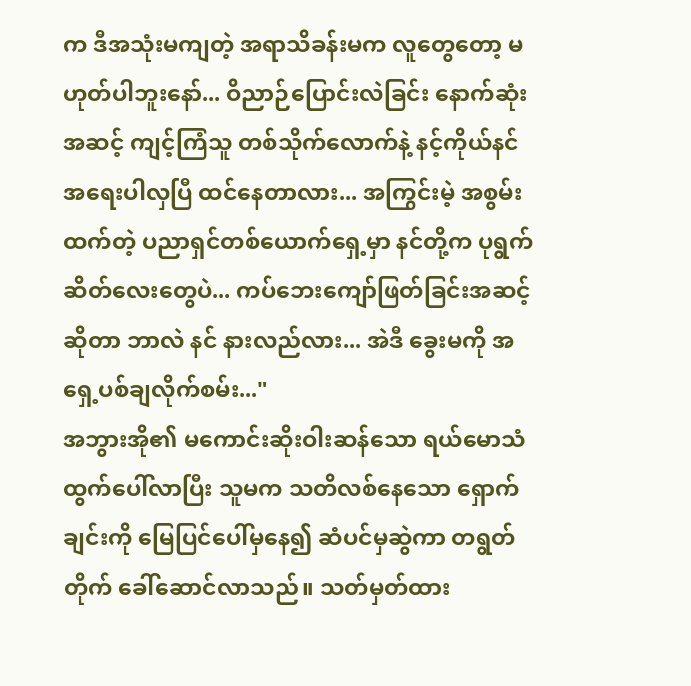က ဒီအသုံးမကျတဲ့ အရာသိခန်းမက လူတွေတော့ မဟုတ်ပါဘူးနော်... ဝိညာဉ်ပြောင်းလဲခြင်း နောက်ဆုံးအဆင့် ကျင့်ကြံသူ တစ်သိုက်လောက်နဲ့ နင့်ကိုယ်နင် အရေးပါလှပြီ ထင်နေတာလား... အကြွင်းမဲ့ အစွမ်းထက်တဲ့ ပညာရှင်တစ်ယောက်ရှေ့မှာ နင်တို့က ပုရွက်ဆိတ်လေးတွေပဲ... ကပ်ဘေးကျော်ဖြတ်ခြင်းအဆင့်ဆိုတာ ဘာလဲ နင် နားလည်လား... အဲဒီ ခွေးမကို အရှေ့ပစ်ချလိုက်စမ်း..."
အဘွားအို၏ မကောင်းဆိုးဝါးဆန်သော ရယ်မောသံ ထွက်ပေါ်လာပြီး သူမက သတိလစ်နေသော ရှောက်ချင်းကို မြေပြင်ပေါ်မှနေ၍ ဆံပင်မှဆွဲကာ တရွတ်တိုက် ခေါ်ဆောင်လာသည်။ သတ်မှတ်ထား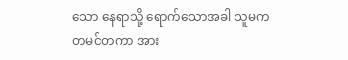သော နေရာသို့ ရောက်သောအခါ သူမက တမင်တကာ အား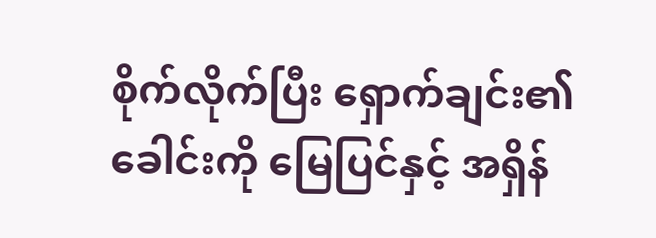စိုက်လိုက်ပြီး ရှောက်ချင်း၏ ခေါင်းကို မြေပြင်နှင့် အရှိန်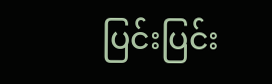ပြင်းပြင်း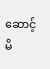ဆောင့်မိ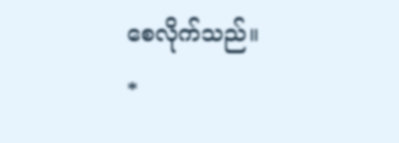စေလိုက်သည်။
*